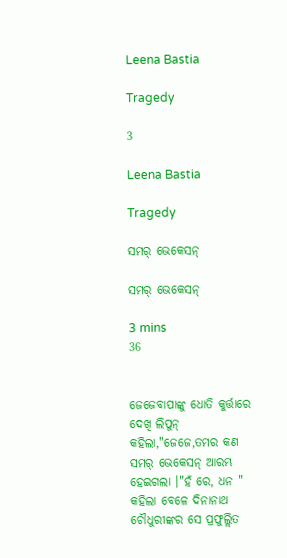Leena Bastia

Tragedy

3

Leena Bastia

Tragedy

ସମର୍ ଭେକେସନ୍

ସମର୍ ଭେକେସନ୍

3 mins
36


ଜେଜେବାପାଙ୍କୁ ଧୋତି କୁର୍ତ୍ତାରେ ଦେଖି ଲିପୁନ୍ କହିଲା,"ଜେଜେ,ତମର କଣ ସମର୍ ଭେକେସନ୍ ଆରମ୍ଭ ହେଇଗଲା ।"ହଁ ରେ, ଧନ " କହିଲା ବେଳେ ଦିନାନାଥ ଚୌଧୁରୀଙ୍କର ସେ ପ୍ରଫୁଲ୍ଲିତ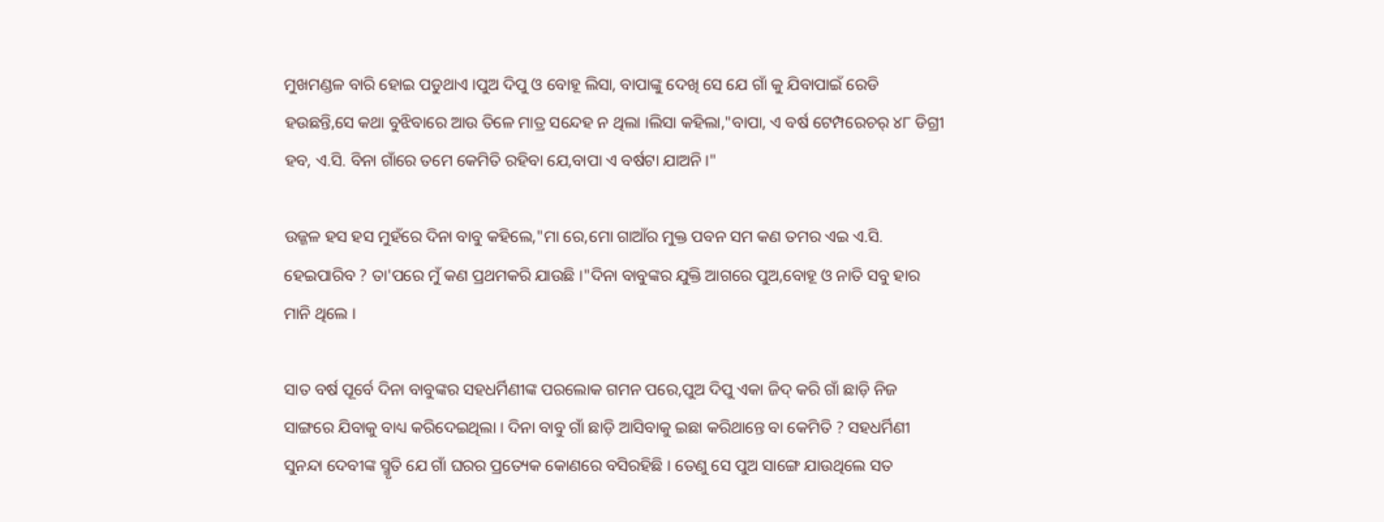ମୁଖମଣ୍ଡଳ ବାରି ହୋଇ ପଡୁଥାଏ ।ପୁଅ ଦିପୁ ଓ ବୋହୂ ଲିସା, ବାପାଙ୍କୁ ଦେଖି ସେ ଯେ ଗାଁ କୁ ଯିବାପାଇଁ ରେଡି ହଉଛନ୍ତି,ସେ କଥା ବୁଝିବାରେ ଆଉ ତିଳେ ମାତ୍ର ସନ୍ଦେହ ନ ଥିଲା ।ଲିସା କହିଲା,"ବାପା, ଏ ବର୍ଷ ଟେମ୍ପରେଚର୍ ୪୮ ଡିଗ୍ରୀ ହବ, ଏ.ସି. ବିନା ଗାଁରେ ତମେ କେମିତି ରହିବା ଯେ,ବାପା ଏ ବର୍ଷଟା ଯାଅନି ।"

ଉଜ୍ଜଳ ହସ ହସ ମୁହଁରେ ଦିନା ବାବୁ କହିଲେ,"ମା ରେ,ମୋ ଗାଆଁର ମୁକ୍ତ ପବନ ସମ କଣ ତମର ଏଇ ଏ.ସି. ହେଇପାରିବ ? ତା'ପରେ ମୁଁ କଣ ପ୍ରଥମକରି ଯାଉଛି ।"ଦିନା ବାବୁଙ୍କର ଯୁକ୍ତି ଆଗରେ ପୁଅ,ବୋହୂ ଓ ନାତି ସବୁ ହାର ମାନି ଥିଲେ ।

ସାତ ବର୍ଷ ପୂର୍ବେ ଦିନା ବାବୁଙ୍କର ସହଧର୍ମିଣୀଙ୍କ ପରଲୋକ ଗମନ ପରେ,ପୁଅ ଦିପୁ ଏକା ଜିଦ୍ କରି ଗାଁ ଛାଡ଼ି ନିଜ ସାଙ୍ଗରେ ଯିବାକୁ ବାଧ୍ୟ କରିଦେଇଥିଲା । ଦିନା ବାବୁ ଗାଁ ଛାଡ଼ି ଆସିବାକୁ ଇଛା କରିଥାନ୍ତେ ବା କେମିତି ? ସହଧର୍ମିଣୀ ସୁନନ୍ଦା ଦେବୀଙ୍କ ସ୍ମୃତି ଯେ ଗାଁ ଘରର ପ୍ରତ୍ୟେକ କୋଣରେ ବସିରହିଛି । ତେଣୁ ସେ ପୁଅ ସାଙ୍ଗେ ଯାଉଥିଲେ ସତ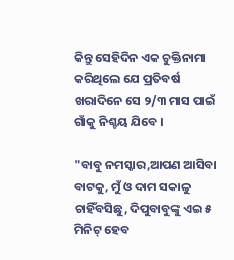କିନ୍ତୁ ସେହିଦିନ ଏକ ଚୁକ୍ତିନାମା କରିଥିଲେ ଯେ ପ୍ରତିବର୍ଷ ଖରାଦିନେ ସେ ୨/୩ ମାସ ପାଇଁ ଗାଁକୁ ନିଶ୍ଚୟ ଯିବେ ।

"ବାବୁ ନମସ୍କାର,ଆପଣ ଆସିବା ବାଟକୁ, ମୁଁ ଓ ଦାମ ସକାଳୁ ଚାହିଁବସିଛୁ, ଦିପୁବାବୁଙ୍କୁ ଏଇ ୫ ମିନିଟ୍ ହେବ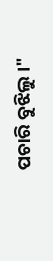ପଚାରି ବୁଝିଲୁ ।"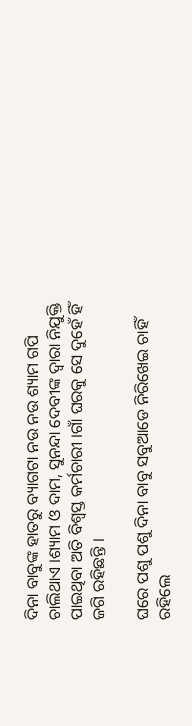ଦିନା ବାବୁଙ୍କ ହାତରୁ ବ୍ୟାଗଟା ନଉ ନଉ ଶ୍ୟାମ ଗପି ଚାଲିଥାଏ ।ଶ୍ୟାମ ଓ ଦାମ, ସୁନନ୍ଦା ଦେବୀଙ୍କ ଦ୍ଵାରା ନିଯୁକ୍ତି ପାଇଥିବା ଅତି ବିଶ୍ୱସ୍ତ କର୍ମଚାରୀ ।ଗାଁ ଘରକୁ ସେ ଦୁହେଁ ହିଁ ଜଗି ରହିଛନ୍ତି ।

ଘରେ ପଶୁ ପଶୁ ଦିନା ବାବୁ ସବୁଆଡେ ନିରିଖେଇ ଚାହିଁ ରହିଲେ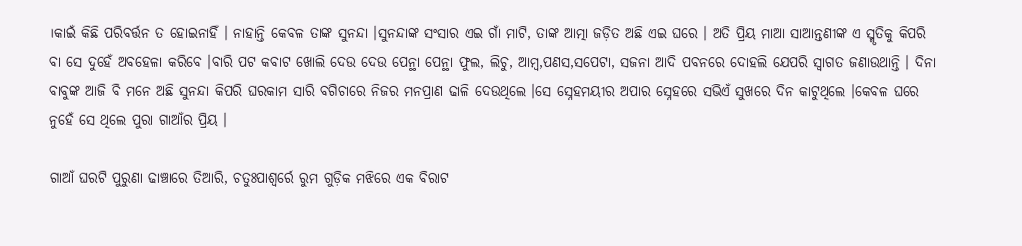।କାଇଁ କିଛି ପରିବର୍ତ୍ତନ ତ ହୋଇନାହିଁ । ନାହାନ୍ତି କେବଳ ତାଙ୍କ ସୁନନ୍ଦା ।ସୁନନ୍ଦାଙ୍କ ସଂସାର ଏଇ ଗାଁ ମାଟି, ତାଙ୍କ ଆତ୍ମା ଜଡ଼ିତ ଅଛି ଏଇ ଘରେ । ଅତି ପ୍ରିୟ ମାଆ ସାଆନ୍ତଣୀଙ୍କ ଏ ସ୍ମୃତିକୁ କିପରି ବା ସେ ଦୁହେଁ ଅବହେଳା କରିବେ ।ବାରି ପଟ କବାଟ ଖୋଲି ଦେଉ ଦେଉ ପେନ୍ଥା ପେନ୍ଥା ଫୁଲ, ଲିଚୁ, ଆମ୍ବ,ପଣସ,ସପେଟା, ସଜନା ଆଦି ପବନରେ ଦୋହଲି ଯେପରି ସ୍ବାଗତ ଜଣାଉଥାନ୍ତି । ଦିନା ବାବୁଙ୍କ ଆଜି ବି ମନେ ଅଛି ସୁନନ୍ଦା କିପରି ଘରକାମ ସାରି ବଗିଚାରେ ନିଜର ମନପ୍ରାଣ ଢାଳି ଦେଉଥିଲେ ।ସେ ସ୍ନେହମୟୀର ଅପାର ସ୍ନେହରେ ସଭିଏଁ ସୁଖରେ ଦିନ କାଟୁଥିଲେ ।କେବଳ ଘରେ ନୁହେଁ ସେ ଥିଲେ ପୁରା ଗାଆଁର ପ୍ରିୟ ।

ଗାଆଁ ଘରଟି ପୁରୁଣା ଢାଞ୍ଚାରେ ତିଆରି, ଚତୁଃପାଶ୍ୱର୍ରେ ରୁମ ଗୁଡ଼ିକ ମଝିରେ ଏକ ବିରାଟ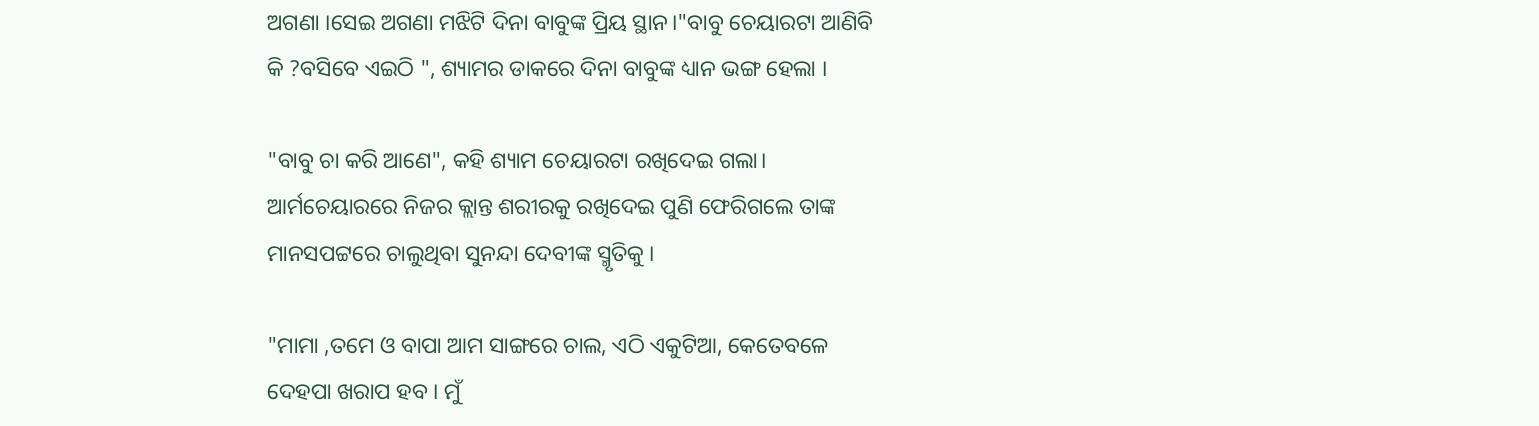ଅଗଣା ।ସେଇ ଅଗଣା ମଝିଟି ଦିନା ବାବୁଙ୍କ ପ୍ରିୟ ସ୍ଥାନ।"ବାବୁ ଚେୟାରଟା ଆଣିବି କି ?ବସିବେ ଏଇଠି ", ଶ୍ୟାମର ଡାକରେ ଦିନା ବାବୁଙ୍କ ଧ୍ୟାନ ଭଙ୍ଗ ହେଲା ।

"ବାବୁ ଚା କରି ଆଣେ", କହି ଶ୍ୟାମ ଚେୟାରଟା ରଖିଦେଇ ଗଲା। ଆର୍ମଚେୟାରରେ ନିଜର କ୍ଲାନ୍ତ ଶରୀରକୁ ରଖିଦେଇ ପୁଣି ଫେରିଗଲେ ତାଙ୍କ ମାନସପଟ୍ଟରେ ଚାଲୁଥିବା ସୁନନ୍ଦା ଦେବୀଙ୍କ ସ୍ମୃତିକୁ ।

"ମାମା ,ତମେ ଓ ବାପା ଆମ ସାଙ୍ଗରେ ଚାଲ, ଏଠି ଏକୁଟିଆ, କେତେବଳେ ଦେହପା ଖରାପ ହବ । ମୁଁ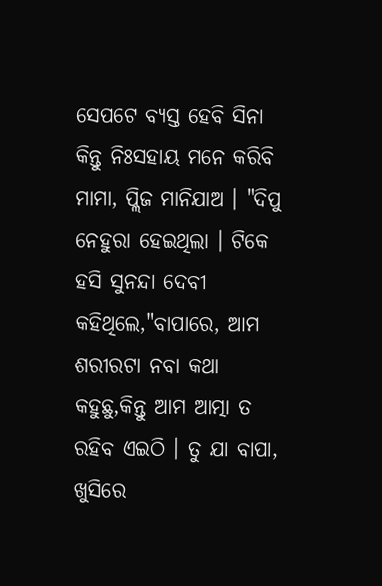ସେପଟେ ବ୍ୟସ୍ତ ହେବି ସିନା କିନ୍ତୁ ନିଃସହାୟ ମନେ କରିବି ମାମା, ପ୍ଲିଜ ମାନିଯାଅ । "ଦିପୁ ନେହୁରା ହେଇଥିଲା । ଟିକେ ହସି ସୁନନ୍ଦା ଦେବୀ କହିଥିଲେ,"ବାପାରେ, ଆମ ଶରୀରଟା ନବା କଥା କହୁଛୁ,କିନ୍ତୁ ଆମ ଆତ୍ମା ତ ରହିବ ଏଇଠି । ତୁ ଯା ବାପା, ଖୁସିରେ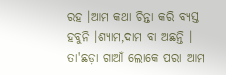ରହ ।ଆମ କଥା ଚିନ୍ତା କରି ବ୍ୟସ୍ତ ହବୁନି ।ଶ୍ୟାମ,ଦାମ ବା ଅଛନ୍ତି । ତା'ଛଡ଼ା ଗାଆଁ ଲୋକେ ପରା ଆମ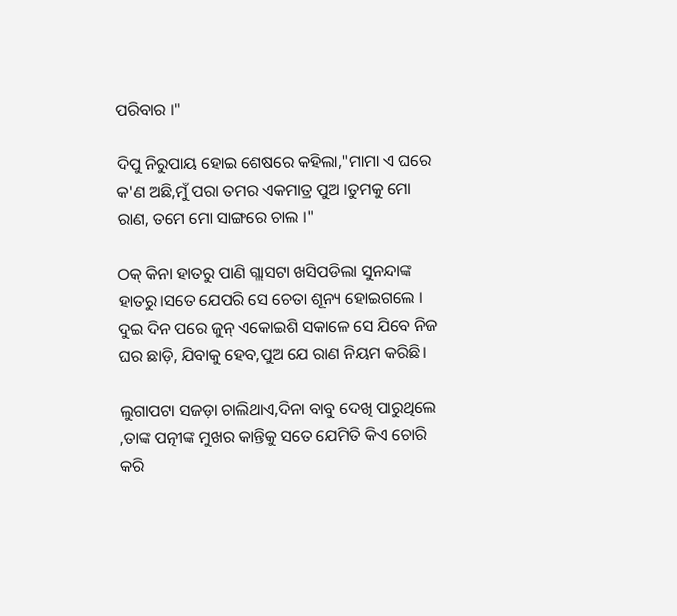ପରିବାର ।"

ଦିପୁ ନିରୁପାୟ ହୋଇ ଶେଷରେ କହିଲା,"ମାମା ଏ ଘରେ କ'ଣ ଅଛି,ମୁଁ ପରା ତମର ଏକମାତ୍ର ପୁଅ ।ତୁମକୁ ମୋ ରାଣ, ତମେ ମୋ ସାଙ୍ଗରେ ଚାଲ ।"

ଠକ୍ କିନା ହାତରୁ ପାଣି ଗ୍ଲାସଟା ଖସିପଡିଲା ସୁନନ୍ଦାଙ୍କ ହାତରୁ।ସତେ ଯେପରି ସେ ଚେତା ଶୂନ୍ୟ ହୋଇଗଲେ । ଦୁଇ ଦିନ ପରେ ଜୁନ୍ ଏକୋଇଶି ସକାଳେ ସେ ଯିବେ ନିଜ ଘର ଛାଡ଼ି, ଯିବାକୁ ହେବ,ପୁଅ ଯେ ରାଣ ନିୟମ କରିଛି।

ଲୁଗାପଟା ସଜଡ଼ା ଚାଲିଥାଏ,ଦିନା ବାବୁ ଦେଖି ପାରୁଥିଲେ ,ତାଙ୍କ ପତ୍ନୀଙ୍କ ମୁଖର କାନ୍ତିକୁ ସତେ ଯେମିତି କିଏ ଚୋରି କରି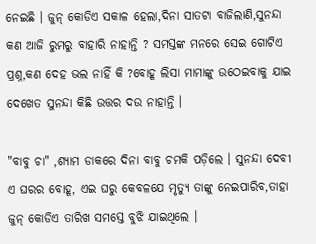ନେଇଛି । ଜୁନ୍ କୋଡିଏ ସକାଳ ହେଲା,ଦିନା ସାତଟା ବାଜିଲାଣି,ସୁନନ୍ଦା କଣ ଆଜି ରୁମରୁ ବାହାରି ନାହାନ୍ତି ? ସମସ୍ତଙ୍କ ମନରେ ସେଇ ଗୋଟିଏ ପ୍ରଶ୍ନ,କଣ ଦେହ ଭଲ ନାହିଁ କି ?ବୋହୂ ଲିସା ମାମାଙ୍କୁ ଉଠେଇବାକୁ ଯାଇ ଦେଖେତ ସୁନନ୍ଦା କିଛି ଉତ୍ତର ଦଉ ନାହାନ୍ତି ।

"ବାବୁ ଚା" ,ଶ୍ୟାମ ଡାକରେ ଦିନା ବାବୁ ଚମକି ପଡ଼ିଲେ । ସୁନନ୍ଦା ଦେବୀ ଏ ଘରର ବୋହୂ, ଏଇ ଘରୁ କେବଳଯେ ମୃତ୍ୟୁ ତାଙ୍କୁ ନେଇପାରିବ,ତାହା ଜୁନ୍ କୋଡିଏ ତାରିଖ ସମସ୍ତେ ବୁଝି ଯାଇଥିଲେ ।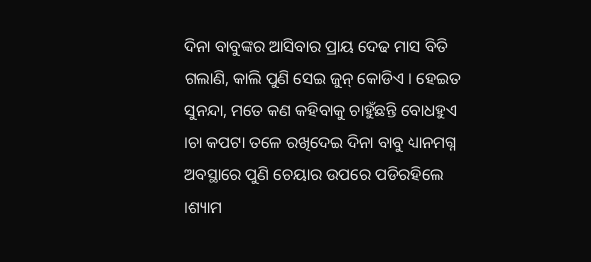ଦିନା ବାବୁଙ୍କର ଆସିବାର ପ୍ରାୟ ଦେଢ ମାସ ବିତି ଗଲାଣି, କାଲି ପୁଣି ସେଇ ଜୁନ୍ କୋଡିଏ । ହେଇତ ସୁନନ୍ଦା, ମତେ କଣ କହିବାକୁ ଚାହୁଁଛନ୍ତି ବୋଧହୁଏ ।ଚା କପଟା ତଳେ ରଖିଦେଇ ଦିନା ବାବୁ ଧ୍ୟାନମଗ୍ନ ଅବସ୍ଥାରେ ପୁଣି ଚେୟାର ଉପରେ ପଡିରହିଲେ ।ଶ୍ୟାମ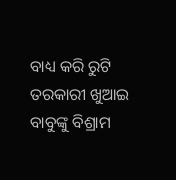ବାଧ୍ୟ କରି ରୁଟି ତରକାରୀ ଖୁଆଇ ବାବୁଙ୍କୁ ବିଶ୍ରାମ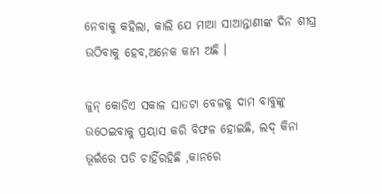ନେବାକୁ କହିଲା, କାଲି ଯେ ମାଆ ସାଆନ୍ତାଣୀଙ୍କ ଦିନ ଶୀଘ୍ର ଉଠିବାକୁ ହେବ,ଅନେକ କାମ ଅଛି ।

ଜୁନ୍ କୋଡିଏ ସକାଳ ସାତଟା ବେଳକୁ ଦାମ ବାବୁଙ୍କୁ ଉଠେଇବାକୁ ପ୍ରୟାସ କରି ବିଫଳ ହୋଇଛି, ଲଦ୍ କିନା ଭୂଇଁରେ ପଡି ଚାହିଁରହିଛି ,କାନରେ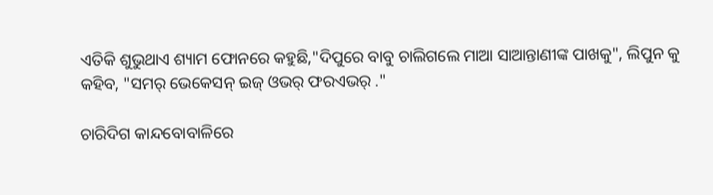ଏତିକି ଶୁଭୁଥାଏ ଶ୍ୟାମ ଫୋନରେ କହୁଛି,"ଦିପୁରେ ବାବୁ ଚାଲିଗଲେ ମାଆ ସାଆନ୍ତାଣୀଙ୍କ ପାଖକୁ", ଲିପୁନ କୁ କହିବ, "ସମର୍ ଭେକେସନ୍ ଇଜ୍ ଓଭର୍ ଫରଏଭର୍ ."

ଚାରିଦିଗ କାନ୍ଦବୋବାଳିରେ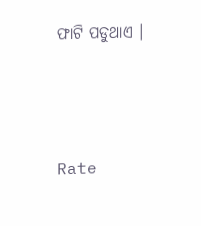ଫାଟି ପଡୁଥାଏ ।





Rate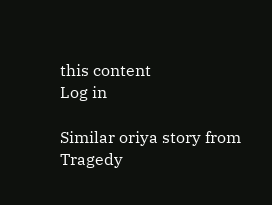this content
Log in

Similar oriya story from Tragedy